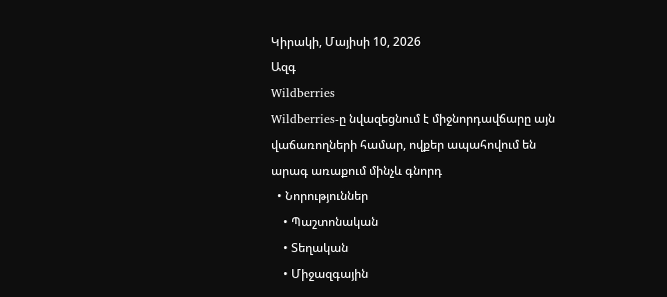Կիրակի, Մայիսի 10, 2026
Ազգ
Wildberries
Wildberries-ը նվազեցնում է միջնորդավճարը այն վաճառողների համար, ովքեր ապահովում են արագ առաքում մինչև գնորդ
  • Նորություններ
    • Պաշտոնական
    • Տեղական
    • Միջազգային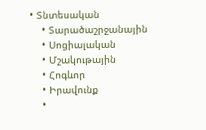• Տնտեսական
    • Տարածաշրջանային
    • Սոցիալական
    • Մշակութային
    • Հոգևոր
    • Իրավունք
    •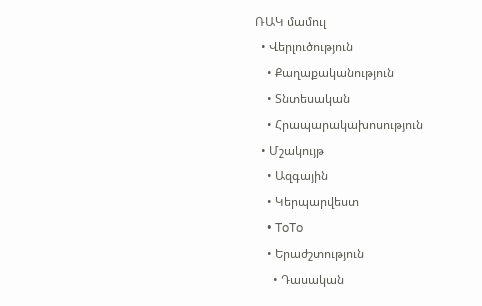ՌԱԿ մամուլ
  • Վերլուծություն
    • Քաղաքականություն
    • Տնտեսական
    • Հրապարակախոսություն
  • Մշակույթ
    • Ազգային
    • Կերպարվեստ
    • ToTo
    • Երաժշտություն
      • Դասական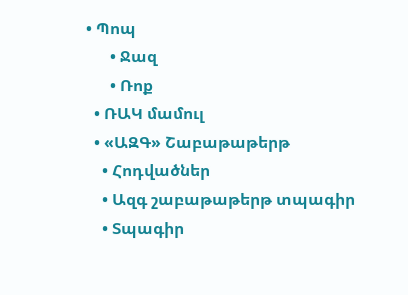• Պոպ
      • Ջազ
      • Ռոք
  • ՌԱԿ մամուլ
  • «ԱԶԳ» Շաբաթաթերթ
    • Հոդվածներ
    • Ազգ շաբաթաթերթ տպագիր
    • Տպագիր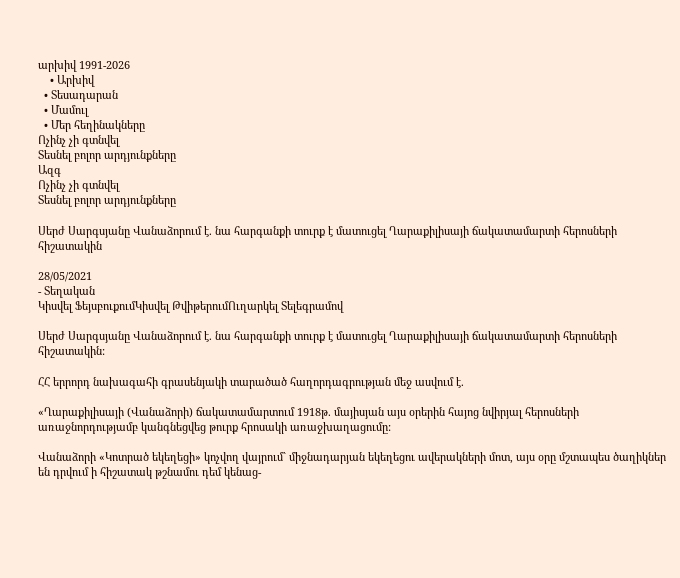արխիվ 1991-2026
    • Արխիվ
  • Տեսադարան
  • Մամուլ
  • Մեր հեղինակները
Ոչինչ չի գտնվել
Տեսնել բոլոր արդյունքները
Ազգ
Ոչինչ չի գտնվել
Տեսնել բոլոր արդյունքները

Սերժ Սարգսյանը Վանաձորում է. նա հարգանքի տուրք է մատուցել Ղարաքիլիսայի ճակատամարտի հերոսների հիշատակին

28/05/2021
- Տեղական
Կիսվել ՖեյսբուքումԿիսվել ԹվիթերումՈւղարկել Տելեգրամով

Սերժ Սարգսյանը Վանաձորում է. նա հարգանքի տուրք է մատուցել Ղարաքիլիսայի ճակատամարտի հերոսների հիշատակին:

ՀՀ երրորդ նախագահի գրասենյակի տարածած հաղորդագրության մեջ ասվում է.

«Ղարաքիլիսայի (Վանաձորի) ճակատամարտում 1918թ. մայիսյան այս օրերին հայոց նվիրյալ հերոսների առաջնորդությամբ կանգնեցվեց թուրք հրոսակի առաջխաղացումը:

Վանաձորի «Կոտրած եկեղեցի» կոչվող վայրում` միջնադարյան եկեղեցու ավերակների մոտ, այս օրը մշտապես ծաղիկներ են դրվում ի հիշատակ թշնամու դեմ կենաց-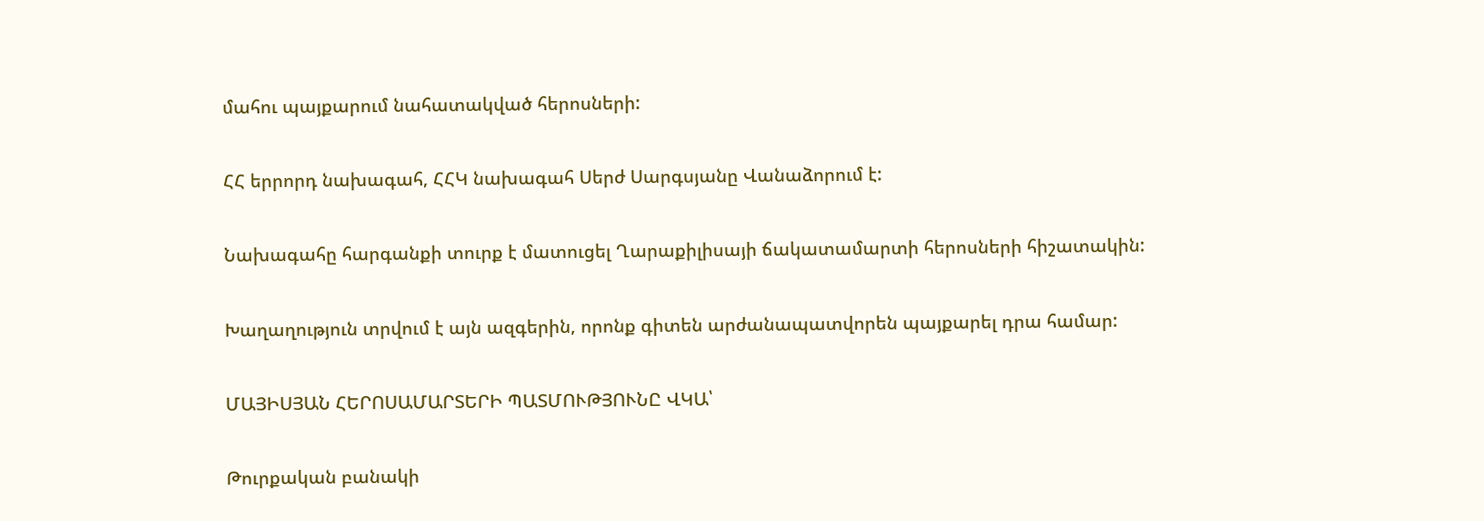մահու պայքարում նահատակված հերոսների:

ՀՀ երրորդ նախագահ, ՀՀԿ նախագահ Սերժ Սարգսյանը Վանաձորում է:

Նախագահը հարգանքի տուրք է մատուցել Ղարաքիլիսայի ճակատամարտի հերոսների հիշատակին:

Խաղաղություն տրվում է այն ազգերին, որոնք գիտեն արժանապատվորեն պայքարել դրա համար:

ՄԱՅԻՍՅԱՆ ՀԵՐՈՍԱՄԱՐՏԵՐԻ ՊԱՏՄՈՒԹՅՈՒՆԸ ՎԿԱ՝

Թուրքական բանակի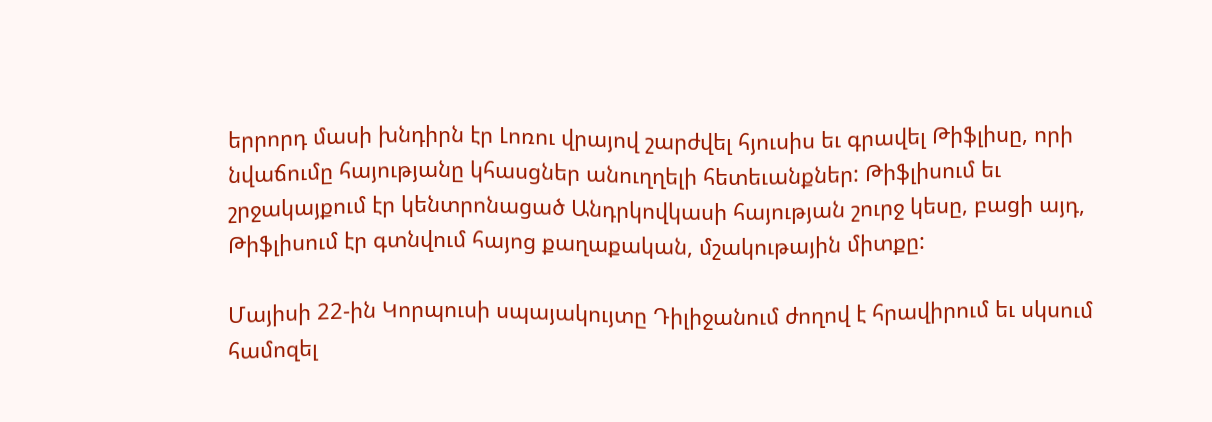երրորդ մասի խնդիրն էր Լոռու վրայով շարժվել հյուսիս եւ գրավել Թիֆլիսը, որի նվաճումը հայությանը կհասցներ անուղղելի հետեւանքներ: Թիֆլիսում եւ շրջակայքում էր կենտրոնացած Անդրկովկասի հայության շուրջ կեսը, բացի այդ, Թիֆլիսում էր գտնվում հայոց քաղաքական, մշակութային միտքը:

Մայիսի 22-ին Կորպուսի սպայակույտը Դիլիջանում ժողով է հրավիրում եւ սկսում համոզել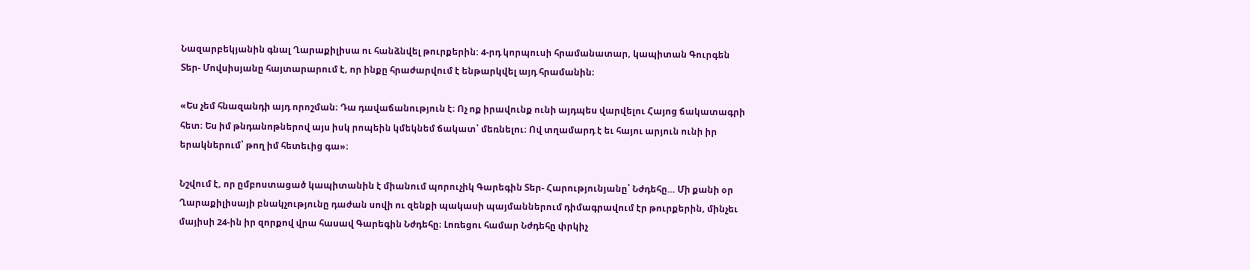Նազարբեկյանին գնալ Ղարաքիլիսա ու հանձնվել թուրքերին: 4-րդ կորպուսի հրամանատար, կապիտան Գուրգեն Տեր- Մովսիսյանը հայտարարում է, որ ինքը հրաժարվում է ենթարկվել այդ հրամանին։

«Ես չեմ հնազանդի այդ որոշման։ Դա դավաճանություն է։ Ոչ ոք իրավունք ունի այդպես վարվելու Հայոց ճակատագրի հետ։ Ես իմ թնդանոթներով այս իսկ րոպեին կմեկնեմ ճակատ՝ մեռնելու։ Ով տղամարդ է եւ հայու արյուն ունի իր երակներում՝ թող իմ հետեւից գա»։

Նշվում է, որ ըմբոստացած կապիտանին է միանում պորուչիկ Գարեգին Տեր- Հարությունյանը՝ Նժդեհը… Մի քանի օր Ղարաքիլիսայի բնակչությունը դաժան սովի ու զենքի պակասի պայմաններում դիմագրավում էր թուրքերին, մինչեւ մայիսի 24-ին իր զորքով վրա հասավ Գարեգին Նժդեհը։ Լոռեցու համար Նժդեհը փրկիչ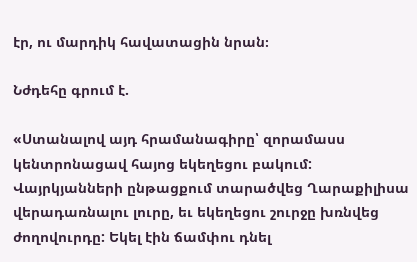էր, ու մարդիկ հավատացին նրան։

Նժդեհը գրում է.

«Ստանալով այդ հրամանագիրը՝ զորամասս կենտրոնացավ հայոց եկեղեցու բակում: Վայրկյանների ընթացքում տարածվեց Ղարաքիլիսա վերադառնալու լուրը, եւ եկեղեցու շուրջը խռնվեց ժողովուրդը: Եկել էին ճամփու դնել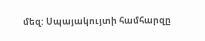մեզ: Սպայակույտի համհարզը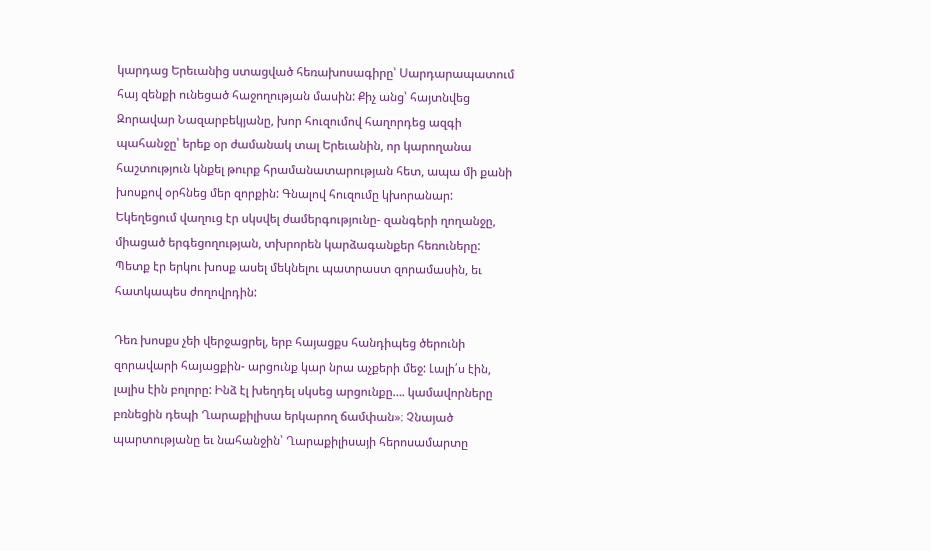կարդաց Երեւանից ստացված հեռախոսագիրը՝ Սարդարապատում հայ զենքի ունեցած հաջողության մասին: Քիչ անց՝ հայտնվեց Զորավար Նազարբեկյանը, խոր հուզումով հաղորդեց ազգի պահանջը՝ երեք օր ժամանակ տալ Երեւանին, որ կարողանա հաշտություն կնքել թուրք հրամանատարության հետ, ապա մի քանի խոսքով օրհնեց մեր զորքին: Գնալով հուզումը կխորանար: Եկեղեցում վաղուց էր սկսվել ժամերգությունը- զանգերի ղողանջը, միացած երգեցողության, տխրորեն կարձագանքեր հեռուները: Պետք էր երկու խոսք ասել մեկնելու պատրաստ զորամասին, եւ հատկապես ժողովրդին:

Դեռ խոսքս չեի վերջացրել, երբ հայացքս հանդիպեց ծերունի զորավարի հայացքին- արցունք կար նրա աչքերի մեջ: Լալի՛ս էին, լալիս էին բոլորը: Ինձ էլ խեղդել սկսեց արցունքը…. կամավորները բռնեցին դեպի Ղարաքիլիսա երկարող ճամփան»։ Չնայած պարտությանը եւ նահանջին՝ Ղարաքիլիսայի հերոսամարտը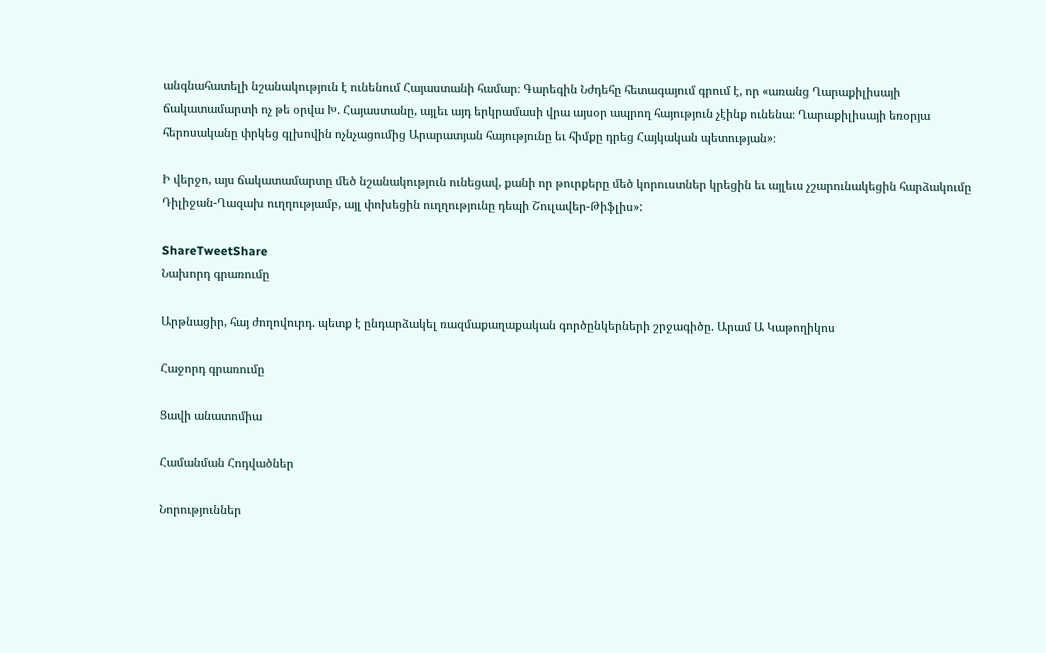անգնահատելի նշանակություն է ունենում Հայաստանի համար։ Գարեգին Նժդեհը հետագայում գրում է, որ «առանց Ղարաքիլիսայի ճակատամարտի ոչ թե օրվա Խ. Հայաստանը, այլեւ այդ երկրամասի վրա այսօր ապրող հայություն չէինք ունենա։ Ղարաքիլիսայի եռօրյա հերոսականը փրկեց գլխովին ոչնչացումից Արարատյան հայությունը եւ հիմքը դրեց Հայկական պետության»։

Ի վերջո, այս ճակատամարտը մեծ նշանակություն ունեցավ, քանի որ թուրքերը մեծ կորուստներ կրեցին եւ այլեւս չշարունակեցին հարձակումը Դիլիջան-Ղազախ ուղղությամբ, այլ փոխեցին ուղղությունը դեպի Շուլավեր-Թիֆլիս»:

ShareTweetShare
Նախորդ գրառումը

Արթնացիր, հայ ժողովուրդ. պետք է ընդարձակել ռազմաքաղաքական գործընկերների շրջագիծը. Արամ Ա Կաթողիկոս

Հաջորդ գրառումը

Ցավի անատոմիա

Համանման Հոդվածներ

Նորություններ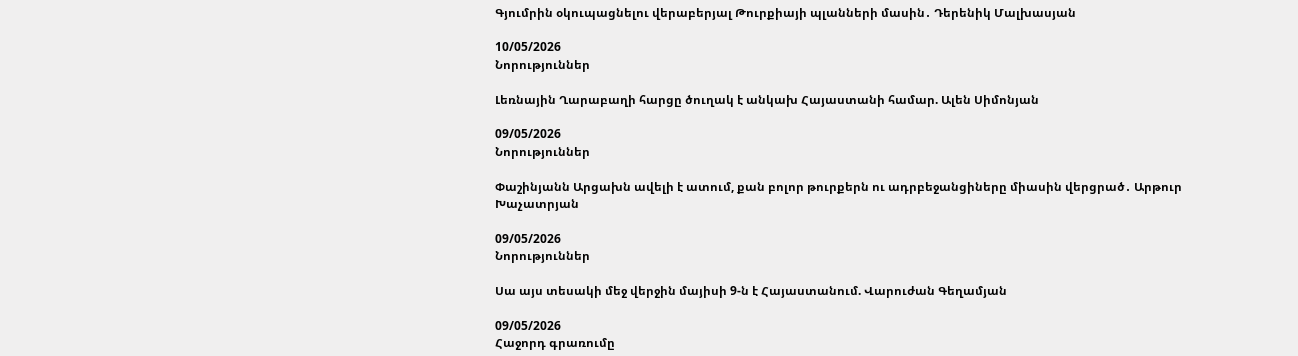Գյումրին օկուպացնելու վերաբերյալ Թուրքիայի պլանների մասին․ Դերենիկ Մալխասյան

10/05/2026
Նորություններ

Լեռնային Ղարաբաղի հարցը ծուղակ է անկախ Հայաստանի համար. Ալեն Սիմոնյան

09/05/2026
Նորություններ

Փաշինյանն Արցախն ավելի է ատում, քան բոլոր թուրքերն ու ադրբեջանցիները միասին վերցրած․ Արթուր Խաչատրյան

09/05/2026
Նորություններ

Սա այս տեսակի մեջ վերջին մայիսի 9-ն է Հայաստանում. Վարուժան Գեղամյան

09/05/2026
Հաջորդ գրառումը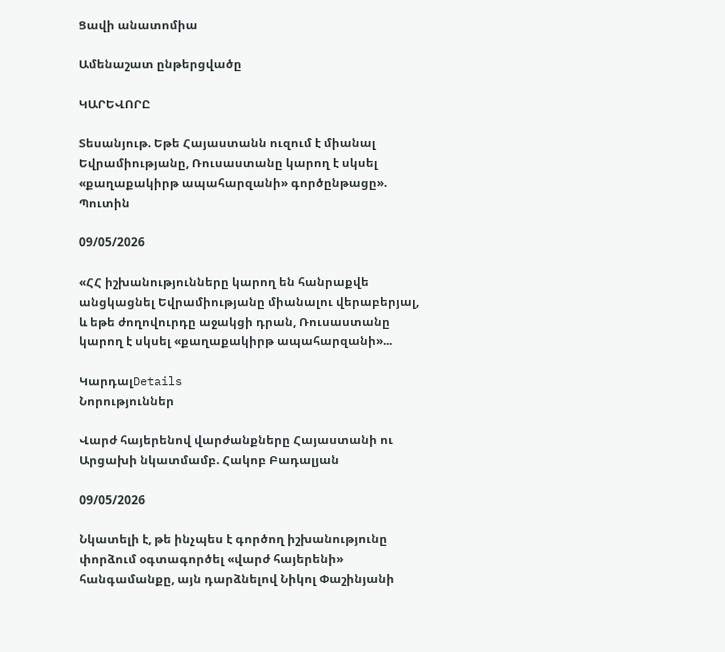Ցավի անատոմիա

Ամենաշատ ընթերցվածը

ԿԱՐԵՎՈՐԸ

Տեսանյութ. Եթե Հայաստանն ուզում է միանալ Եվրամիությանը, Ռուսաստանը կարող է սկսել «քաղաքակիրթ ապահարզանի» գործընթացը». Պուտին

09/05/2026

«ՀՀ իշխանությունները կարող են հանրաքվե անցկացնել Եվրամիությանը միանալու վերաբերյալ, և եթե ժողովուրդը աջակցի դրան, Ռուսաստանը կարող է սկսել «քաղաքակիրթ ապահարզանի»...

ԿարդալDetails
Նորություններ

Վարժ հայերենով վարժանքները Հայաստանի ու Արցախի նկատմամբ. Հակոբ Բադալյան

09/05/2026

Նկատելի է, թե ինչպես է գործող իշխանությունը փորձում օգտագործել «վարժ հայերենի» հանգամանքը, այն դարձնելով Նիկոլ Փաշինյանի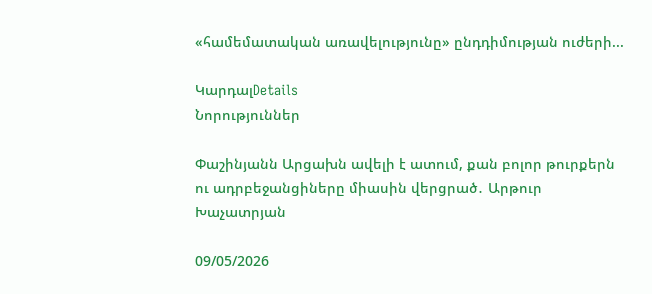«համեմատական առավելությունը» ընդդիմության ուժերի...

ԿարդալDetails
Նորություններ

Փաշինյանն Արցախն ավելի է ատում, քան բոլոր թուրքերն ու ադրբեջանցիները միասին վերցրած․ Արթուր Խաչատրյան

09/05/2026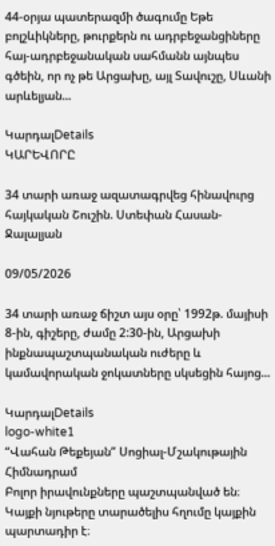44-օրյա պատերազմի ծագումը Եթե բոլշևիկները, թուրքերն ու ադրբեջանցիները հայ-ադրբեջանական սահմանն այնպես գծեին, որ ոչ թե Արցախը, այլ Տավուշը, Սևանի արևելյան...

ԿարդալDetails
ԿԱՐԵՎՈՐԸ

34 տարի առաջ ազատագրվեց հինավուրց հայկական Շուշին. Ստեփան Հասան-Ջալալյան

09/05/2026

34 տարի առաջ ճիշտ այս օրը՝ 1992թ. մայիսի 8-ին, գիշերը, ժամը 2:30-ին, Արցախի ինքնապաշտպանական ուժերը և կամավորական ջոկատները սկսեցին հայոց...

ԿարդալDetails
logo-white1
“Վահան Թեքեյան” Սոցիալ-Մշակութային Հիմնադրամ
Բոլոր իրավունքները պաշտպանված են։ Կայքի նյութերը տարածելիս հղումը կայքին պարտադիր է։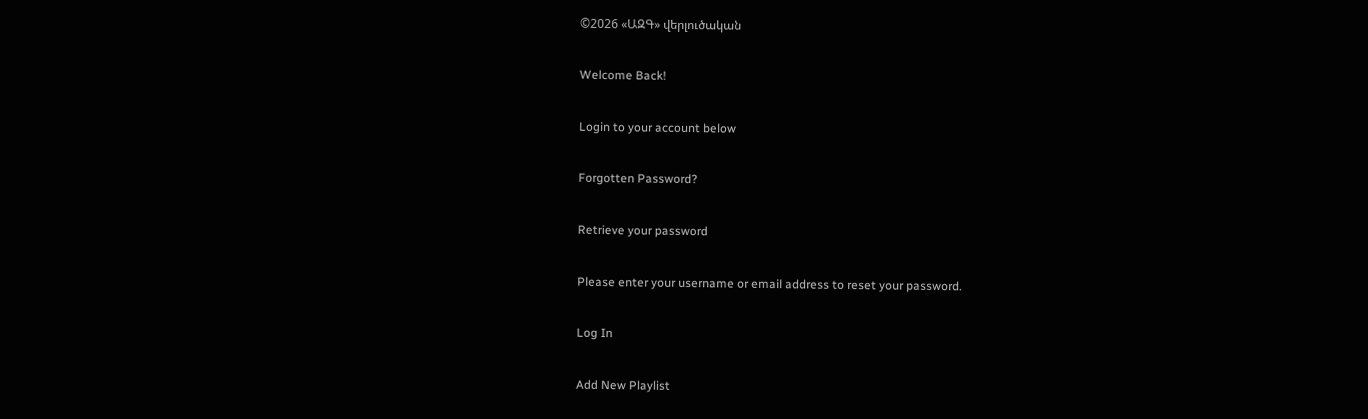©2026 «ԱԶԳ» վերլուծական

Welcome Back!

Login to your account below

Forgotten Password?

Retrieve your password

Please enter your username or email address to reset your password.

Log In

Add New Playlist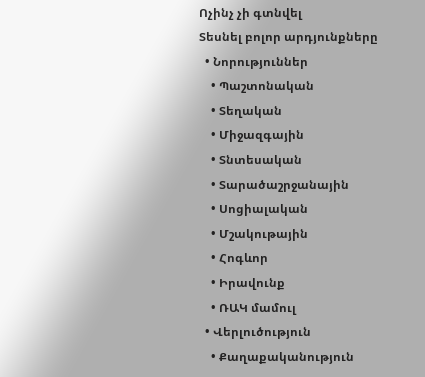Ոչինչ չի գտնվել
Տեսնել բոլոր արդյունքները
  • Նորություններ
    • Պաշտոնական
    • Տեղական
    • Միջազգային
    • Տնտեսական
    • Տարածաշրջանային
    • Սոցիալական
    • Մշակութային
    • Հոգևոր
    • Իրավունք
    • ՌԱԿ մամուլ
  • Վերլուծություն
    • Քաղաքականություն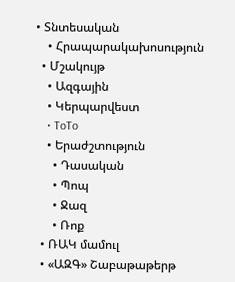• Տնտեսական
    • Հրապարակախոսություն
  • Մշակույթ
    • Ազգային
    • Կերպարվեստ
    • ToTo
    • Երաժշտություն
      • Դասական
      • Պոպ
      • Ջազ
      • Ռոք
  • ՌԱԿ մամուլ
  • «ԱԶԳ» Շաբաթաթերթ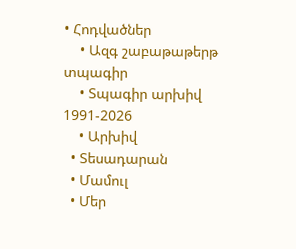• Հոդվածներ
    • Ազգ շաբաթաթերթ տպագիր
    • Տպագիր արխիվ 1991-2026
    • Արխիվ
  • Տեսադարան
  • Մամուլ
  • Մեր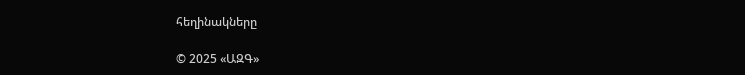հեղինակները

© 2025 «ԱԶԳ»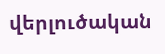վերլուծական